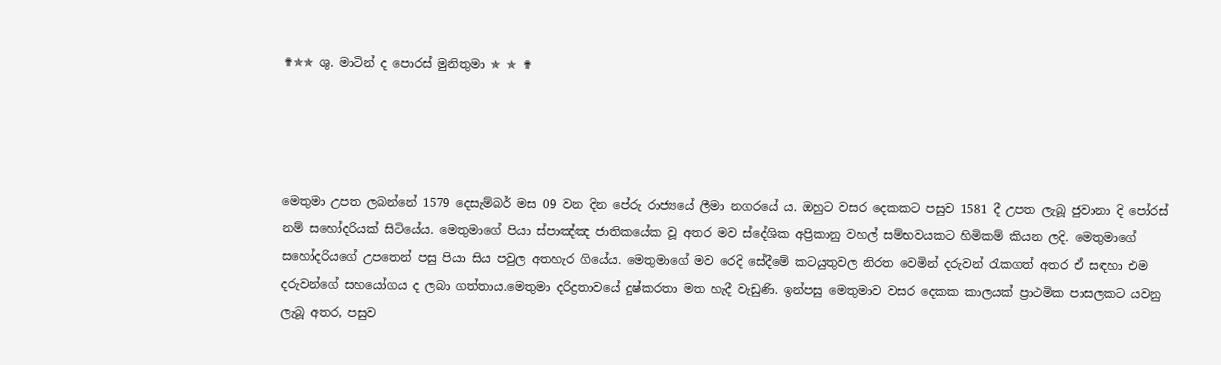✟✯✯ ශු. මාටින් ද පොරස් මුනිතුමා ✯ ✯ ✟




මෙතුමා උපත ලබන්නේ 1579 දෙසැම්බර් මස 09 වන දින පේරු රාජ්‍යයේ ලීමා නගරයේ ය. ඔහුට වසර දෙකකට පසුව 1581 දී උපත ලැබූ ජුවානා දි පෝරස් නම් සහෝදරියක් සිටියේය. මෙතුමාගේ පියා ස්පාඤ්ඤ ජාතිකයේක වූ අතර මව ස්දේශික අප්‍රිකානු වහල් සම්භවයකට හිමිකම් කියන ලදි. මෙතුමාගේ සහෝදරියගේ උපතෙන් පසු පියා සිය පවුල අතහැර ගියේය. මෙතුමාගේ මව රෙදි සේදීමේ කටයුතුවල නිරත වෙමින් දරුවන් රැකගත් අතර ඒ සඳහා එම දරුවන්ගේ සහයෝගය ද ලබා ගත්තාය.මෙතුමා දරිද්‍රතාවයේ දුෂ්කරතා මත හැදී වැඩුණි. ඉන්පසු මෙතුමාව වසර දෙකක කාලයක් ප්‍රාථමික පාසලකට යවනු ලැබූ අතර, පසුව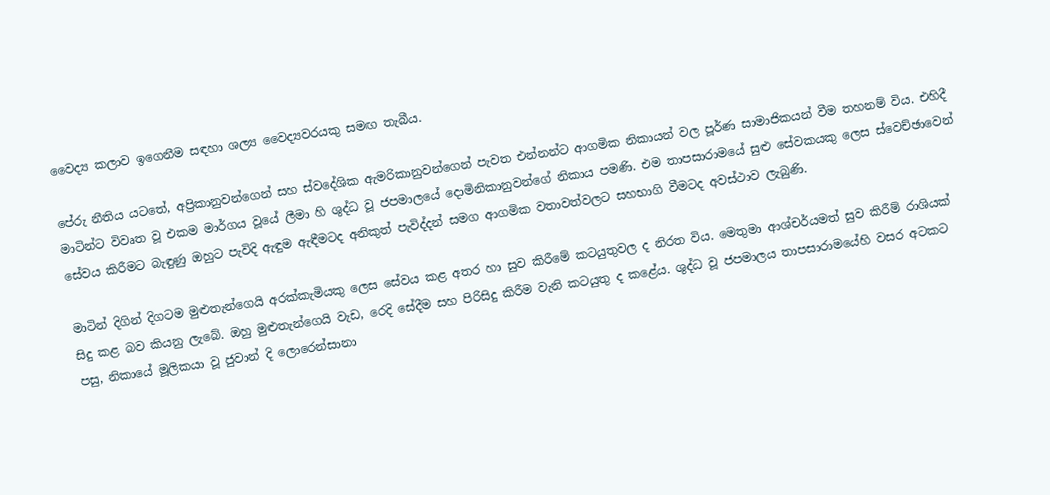වෛද්‍ය කලාව ඉගෙනීම සඳහා ශල්‍ය වෛද්‍යවරයකු සමඟ තැබීය.

පේරු නීතිය යටතේ, අප්‍රිකානුවන්ගෙන් සහ ස්වදේශික ඇමරිකානුවන්ගෙන් පැවත එන්නන්ට ආගමික නිකායන් වල පූර්ණ සාමාජිකයන් වීම තහනම් විය. එහිදී මාටින්ට විවෘත වූ එකම මාර්ගය වූයේ ලීමා හි ශුද්ධ වූ ජපමාලයේ දොමිනිකානුවන්ගේ නිකාය පමණි. එම තාපසාරාමයේ සුළු සේවකයකු ලෙස ස්වෙච්ඡාවෙන් සේවය කිරීමට බැඳුණු ඔහුට පැවිදි ඇඳුම ඇඳීමටද අනිකුත් පැවිද්දන් සමග ආගමික වතාවත්වලට සහභාගි වීමටද අවස්ථාව ලැබුණි.

මාටින් දිගින් දිගටම මුළුතැන්ගෙයි අරක්කැමියකු ලෙස සේවය කළ අතර හා සුව කිරීමේ කටයුතුවල ද නිරත විය. මෙතුමා ආශ්චර්යමත් සුව කිරීම් රාශියක් සිදු කළ බව කියනු ලැබේ. ඔහු මුළුතැන්ගෙයි වැඩ, රෙදි සේදීම සහ පිරිසිදු කිරීම වැනි කටයුතු ද කළේය. ශුද්ධ වූ ජපමාලය තාපසාරාමයේහි වසර අටකට පසු, නිකායේ මූලිකයා වූ ජුවාන් දි ලොරෙන්සානා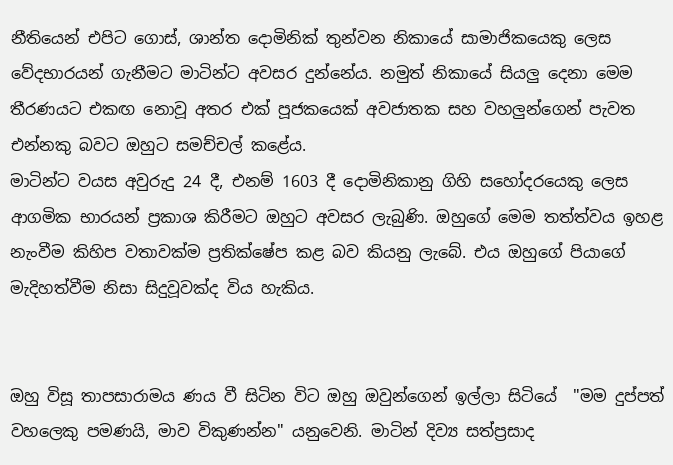නීතියෙන් එපිට ගොස්, ශාන්ත දොමිනික් තුන්වන නිකායේ සාමාජිකයෙකු ලෙස වේදභාරයන් ගැනීමට මාටින්ට අවසර දුන්නේය. නමුත් නිකායේ සියලු දෙනා මෙම තීරණයට එකඟ නොවූ අතර එක් පූජකයෙක් අවජාතක සහ වහලුන්ගෙන් පැවත එන්නකු බවට ඔහුට සමච්චල් කළේය.
මාටින්ට වයස අවුරුදු 24 දී, එනම් 1603 දී දොමිනිකානු ගිහි සහෝදරයෙකු ලෙස ආගමික භාරයන් ප්‍රකාශ කිරීමට ඔහුට අවසර ලැබුණි. ඔහු‌ගේ මෙම තත්ත්වය ඉහළ නැංවීම කිහිප වතාවක්ම ප්‍රතික්ෂේප කළ බව කියනු ලැබේ. එය ඔහුගේ පියාගේ මැදිහත්වීම නිසා සිදුවූවක්ද විය හැකිය.


ඔහු විසූ තාපසාරාමය ණය වී සිටින විට ඔහු ඔවුන්ගෙන් ඉල්ලා සිටියේ  "මම දුප්පත් වහලෙකු පමණයි, මාව විකුණන්න" යනුවෙනි. මාටින් දිව්‍ය සත්ප්‍රසාද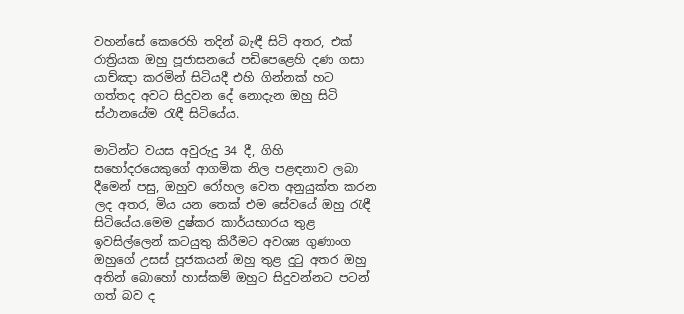වහන්සේ කෙරෙහි තදින් බැඳී සිටි අතර, එක් රාත්‍රියක ඔහු පූජාසනයේ පඩිපෙළෙහි දණ ගසා යාච්ඤා කරමින් සිටියදී එහි ගින්නක් හට ගත්තද අවට සිදුවන දේ නොදැන ඔහු සිටි ස්ථානයේම රැඳී සිටියේය.

මාටින්ට වයස අවුරුදු 34 දී, ගිහි සහෝදරයෙකුගේ ආගමික නිල පළඳනාව ලබා දීමෙන් පසු, ඔහුව රෝහල වෙත අනුයුක්ත කරන ලද අතර, මිය යන තෙක් එම සේවයේ ඔහු රැඳී සිටියේය.මෙම දුෂ්කර කාර්යභාරය තුළ ඉවසිල්ලෙන් කටයුතු කිරීමට අවශ්‍ය ගුණාංග ඔහුගේ උසස් පූජකයන් ඔහු තුළ දුටු අතර ඔහු අතින් බොහෝ හාස්කම් ඔහුට සිදුවන්නට පටන් ගත් බව ද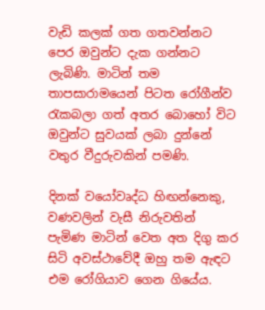වැඩි කලක් ගත ගතවන්නට පෙර ඔවුන්ට දැක ගන්නට ලැබිණි. මාටින් තම තාපසාරාමයෙන් පිටත රෝගීන්ව රැකබලා ගත් අතර බොහෝ විට ඔවුන්ට සුවයක් ලබා දුන්නේ වතුර වීදුරුවකින් පමණි.

දිනක් වයෝවෘද්ධ හිඟන්නෙකු, වණවලින් වැසී නිරුවතින් පැමිණ මාටින් වෙත අත දිගු කර සිටි අවස්ථාවේදී ඔහු තම ඇඳට එම රෝගියාව ගෙන ගියේය.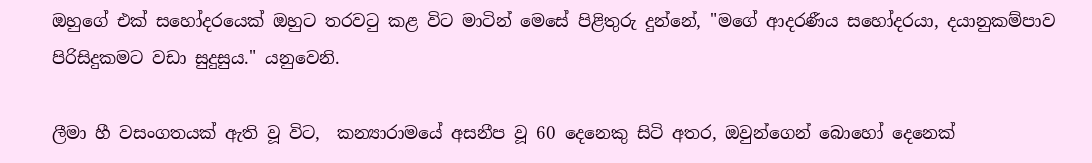ඔහුගේ එක් සහෝදරයෙක් ඔහුට තරවටු කළ විට මාටින් මෙසේ පිළිතුරු දුන්නේ, "මගේ ආදරණීය සහෝදරයා, දයානුකම්පාව පිරිසිදුකමට වඩා සුදුසුය." යනුවෙනි.

ලීමා හී වසංගතයක් ඇති වූ විට,  කන්‍යාරාමයේ අසනීප වූ 60 දෙනෙකු සිටි අතර, ඔවුන්ගෙන් බොහෝ දෙනෙක්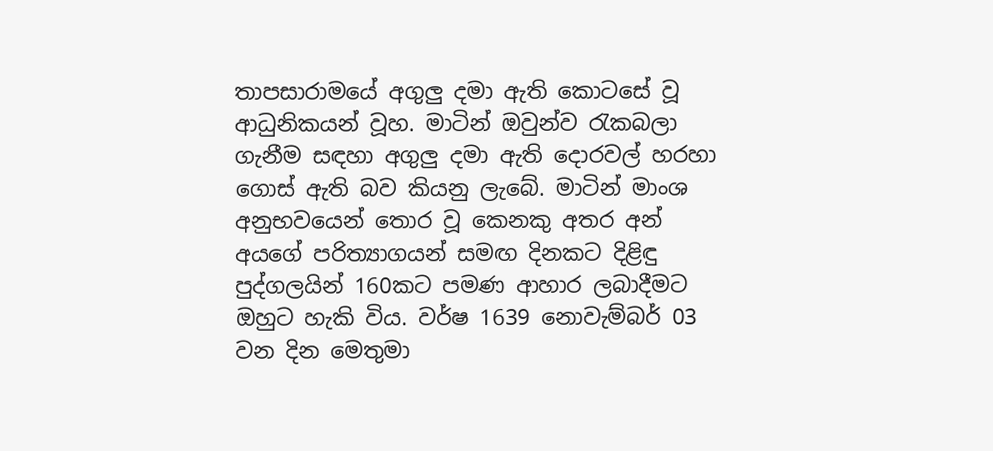තාපසාරාමයේ අගුලු දමා ඇති කොටසේ වූ ආධුනිකයන් වූහ. මාටින් ඔවුන්ව රැකබලා ගැනීම සඳහා අගුලු දමා ඇති දොරවල් හරහා ගොස් ඇති බව කියනු ලැබේ. මාටින් මාංශ අනුභවයෙන් තොර වූ කෙනකු අතර අන් අයගේ පරිත්‍යාගයන් සමඟ දිනකට දිළිඳු පුද්ගලයින් 160කට පමණ ආහාර ලබාදීමට ඔහුට හැකි විය. වර්ෂ 1639 නොවැම්බර් 03 වන දින මෙතුමා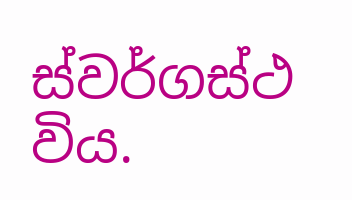ස්වර්ගස්ථ විය.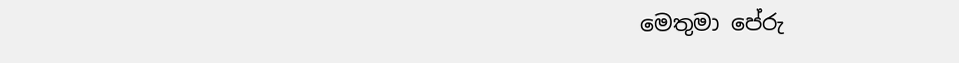මෙතුමා පේරු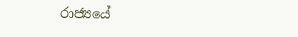රාජ්‍යයේ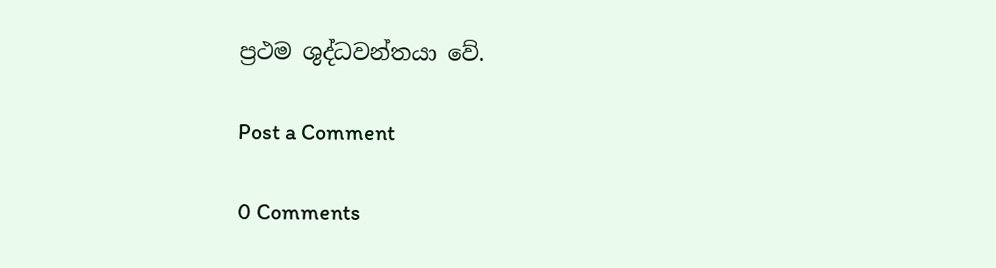ප්‍රථම ශුද්ධවන්තයා වේ.

Post a Comment

0 Comments